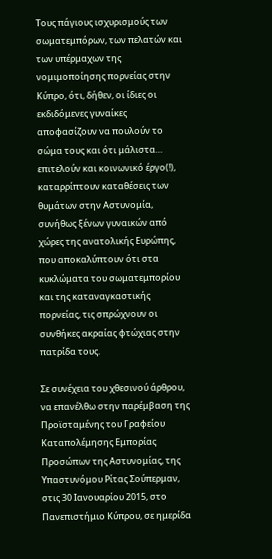Τους πάγιους ισχυρισμούς των σωματεμπόρων, των πελατών και των υπέρμαχων της νομιμοποίησης πορνείας στην Κύπρο, ότι, δήθεν, οι ίδιες οι εκδιδόμενες γυναίκες αποφασίζουν να πουλούν το σώμα τους και ότι μάλιστα… επιτελούν και κοινωνικό έργο(!), καταρρίπτουν καταθέσεις των θυμάτων στην Αστυνομία, συνήθως ξένων γυναικών από χώρες της ανατολικής Ευρώπης, που αποκαλύπτουν ότι στα κυκλώματα του σωματεμπορίου και της καταναγκαστικής πορνείας, τις σπρώχνουν οι συνθήκες ακραίας φτώχιας στην πατρίδα τους.

Σε συνέχεια του χθεσινού άρθρου, να επανέλθω στην παρέμβαση της Προϊσταμένης του Γραφείου Καταπολέμησης Εμπορίας Προσώπων της Αστυνομίας, της Υπαστυνόμου Ρίτας Σούπερμαν, στις 30 Ιανουαρίου 2015, στο Πανεπιστήμιο Κύπρου, σε ημερίδα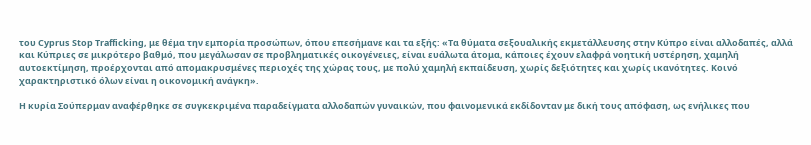του Cyprus Stop Trafficking, με θέμα την εμπορία προσώπων, όπου επεσήμανε και τα εξής: «Τα θύματα σεξουαλικής εκμετάλλευσης στην Κύπρο είναι αλλοδαπές, αλλά και Κύπριες σε μικρότερο βαθμό, που μεγάλωσαν σε προβληματικές οικογένειες, είναι ευάλωτα άτομα, κάποιες έχουν ελαφρά νοητική υστέρηση, χαμηλή αυτοεκτίμηση, προέρχονται από απομακρυσμένες περιοχές της χώρας τους, με πολύ χαμηλή εκπαίδευση, χωρίς δεξιότητες και χωρίς ικανότητες. Κοινό χαρακτηριστικό όλων είναι η οικονομική ανάγκη».

Η κυρία Σούπερμαν αναφέρθηκε σε συγκεκριμένα παραδείγματα αλλοδαπών γυναικών, που φαινομενικά εκδίδονταν με δική τους απόφαση, ως ενήλικες που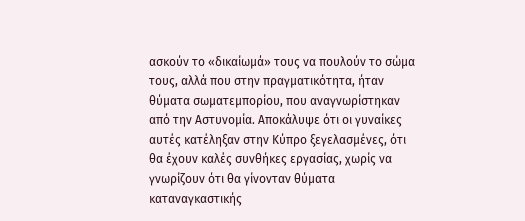ασκούν το «δικαίωμά» τους να πουλούν το σώμα τους, αλλά που στην πραγματικότητα, ήταν θύματα σωματεμπορίου, που αναγνωρίστηκαν από την Αστυνομία. Αποκάλυψε ότι οι γυναίκες αυτές κατέληξαν στην Κύπρο ξεγελασμένες, ότι θα έχουν καλές συνθήκες εργασίας, χωρίς να γνωρίζουν ότι θα γίνονταν θύματα καταναγκαστικής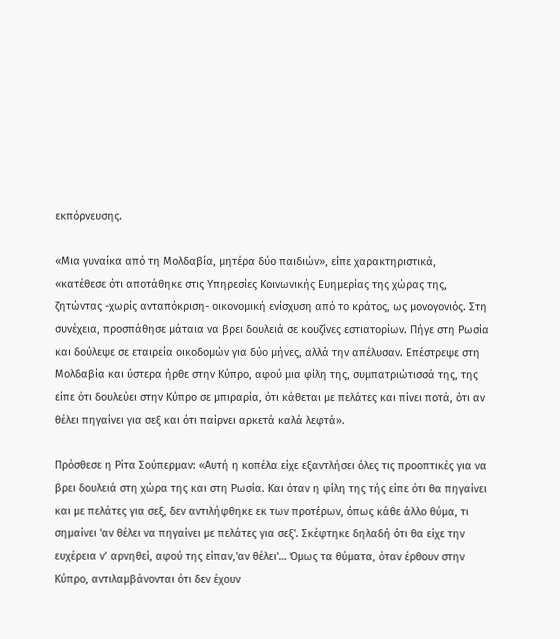εκπόρνευσης.

«Μια γυναίκα από τη Μολδαβία, μητέρα δύο παιδιών», είπε χαρακτηριστικά, «κατέθεσε ότι αποτάθηκε στις Υπηρεσίες Κοινωνικής Ευημερίας της χώρας της, ζητώντας -χωρίς ανταπόκριση- οικονομική ενίσχυση από το κράτος, ως μονογονιός. Στη συνέχεια, προσπάθησε μάταια να βρει δουλειά σε κουζίνες εστιατορίων. Πήγε στη Ρωσία και δούλεψε σε εταιρεία οικοδομών για δύο μήνες, αλλά την απέλυσαν. Επέστρεψε στη Μολδαβία και ύστερα ήρθε στην Κύπρο, αφού μια φίλη της, συμπατριώτισσά της, της είπε ότι δουλεύει στην Κύπρο σε μπιραρία, ότι κάθεται με πελάτες και πίνει ποτά, ότι αν θέλει πηγαίνει για σεξ και ότι παίρνει αρκετά καλά λεφτά».

Πρόσθεσε η Ρίτα Σούπερμαν: «Αυτή η κοπέλα είχε εξαντλήσει όλες τις προοπτικές για να βρει δουλειά στη χώρα της και στη Ρωσία. Και όταν η φίλη της τής είπε ότι θα πηγαίνει και με πελάτες για σεξ, δεν αντιλήφθηκε εκ των προτέρων, όπως κάθε άλλο θύμα, τι σημαίνει 'αν θέλει να πηγαίνει με πελάτες για σεξ'. Σκέφτηκε δηλαδή ότι θα είχε την ευχέρεια ν’ αρνηθεί, αφού της είπαν,'αν θέλει'… Όμως τα θύματα, όταν έρθουν στην Κύπρο, αντιλαμβάνονται ότι δεν έχουν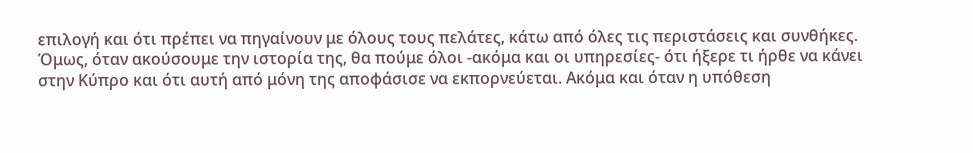επιλογή και ότι πρέπει να πηγαίνουν με όλους τους πελάτες, κάτω από όλες τις περιστάσεις και συνθήκες. Όμως, όταν ακούσουμε την ιστορία της, θα πούμε όλοι -ακόμα και οι υπηρεσίες- ότι ήξερε τι ήρθε να κάνει στην Κύπρο και ότι αυτή από μόνη της αποφάσισε να εκπορνεύεται. Ακόμα και όταν η υπόθεση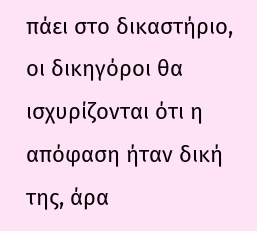πάει στο δικαστήριο, οι δικηγόροι θα ισχυρίζονται ότι η απόφαση ήταν δική της, άρα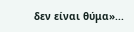δεν είναι θύμα»...